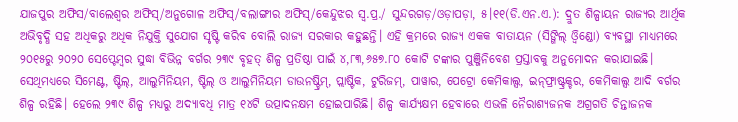ଯାଜପୁର ଅଫିସ/ବାଲେଶ୍ୱର ଅଫିସ୍‌/ଅନୁଗୋଳ ଅଫିସ୍‌/ବଲାଙ୍ଗୀର ଅଫିସ୍‌/କେନ୍ଦୁଝର ସ୍ବ.ପ୍ର./ ସୁନ୍ଦରଗଡ଼/ଓଡ଼ାପଡ଼ା, ୫।୧୧(ଡି.ଏନ.ଏ.): ଦ୍ରୁତ ଶିଳ୍ପାୟନ ରାଜ୍ୟର ଆର୍ଥିକ ଅଭିବୃଦ୍ଧି ସହ ଅଧିକରୁ ଅଧିକ ନିଯୁକ୍ତି ସୁଯୋଗ ସୃଷ୍ଟି କରିବ ବୋଲି ରାଜ୍ୟ ସରକାର କହୁଛନ୍ତି। ଏହି କ୍ରମରେ ରାଜ୍ୟ ଏକକ ବାତାୟନ (ସିଙ୍ଗିଲ୍‌ ଓ୍ବିଣ୍ଡୋ) ବ୍ୟବସ୍ଥା ମାଧ୍ୟମରେ ୨୦୧୫ରୁ ୨୦୨୦ ସେପ୍ଟେମ୍ବର ସୁଦ୍ଧା ବିଭିନ୍ନ ବର୍ଗର ୨୩୯ ବୃହତ୍‌ ଶିଳ୍ପ ପ୍ରତିଷ୍ଠା ପାଇଁ ୪,୮୩,୬୫୭.୮୦ କୋଟି ଟଙ୍କାର ପୁଞ୍ଜିନିବେଶ ପ୍ରସ୍ତାବକୁ ଅନୁମୋଦନ କରାଯାଇଛି। ସେଥିମଧ୍ୟରେ ସିମେଣ୍ଟ, ଷ୍ଟିଲ୍‌, ଆଲୁମିନିୟମ, ଷ୍ଟିଲ୍‌ ଓ ଆଲୁମିନିୟମ ଡାଉନଷ୍ଟ୍ରିମ୍‌, ପ୍ଲାଷ୍ଟିକ, ଟୁରିଜମ୍‌, ପାୱାର, ପେଟ୍ରୋ କେମିକାଲ୍ସ, ଇନ୍‌ଫ୍ରାଷ୍ଟ୍ରକ୍ଚର, କେମିକାଲ୍ସ ଆଦି ବର୍ଗର ଶିଳ୍ପ ରହିଛି। ହେଲେ ୨୩୯ ଶିଳ୍ପ ମଧ୍ୟରୁ ଅଦ୍ୟାବଧି ମାତ୍ର ୧୪ଟି ଉତ୍ପାଦନକ୍ଷମ ହୋଇପାରିଛି। ଶିଳ୍ପ କାର୍ଯ୍ୟକ୍ଷମ ହେବାରେ ଏଭଳି ନୈରାଶ୍ୟଜନକ ଅଗ୍ରଗତି ଚିନ୍ତାଜନକ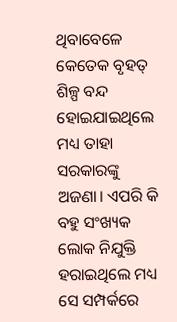ଥିବାବେଳେ କେତେକ ବୃହତ୍‌ ଶିଳ୍ପ ବନ୍ଦ ହୋଇଯାଇଥିଲେ ମଧ୍ୟ ତାହା ସରକାରଙ୍କୁ ଅଜଣା। ଏପରି କି ବହୁ ସଂଖ୍ୟକ ଲୋକ ନିଯୁକ୍ତି ହରାଇଥିଲେ ମଧ୍ୟ ସେ ସମ୍ପର୍କରେ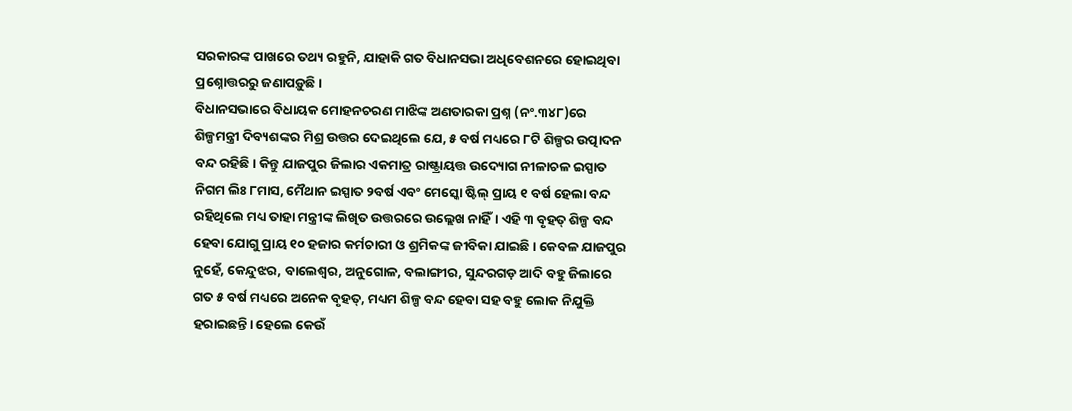ସରକାରଙ୍କ ପାଖରେ ତଥ୍ୟ ରହୁନି, ଯାହାକି ଗତ ବିଧାନସଭା ଅଧିବେଶନରେ ହୋଇଥିବା ପ୍ରଶ୍ନୋତ୍ତରରୁ ଜଣାପଡ଼ୁଛି।
ବିଧାନସଭାରେ ବିଧାୟକ ମୋହନଚରଣ ମାଝିଙ୍କ ଅଣତାରକା ପ୍ରଶ୍ନ (ନଂ.୩୪୮)ରେ ଶିଳ୍ପମନ୍ତ୍ରୀ ଦିବ୍ୟଶଙ୍କର ମିଶ୍ର ଉତ୍ତର ଦେଇଥିଲେ ଯେ, ୫ ବର୍ଷ ମଧ୍ୟରେ ୮ଟି ଶିଳ୍ପର ଉତ୍ପାଦନ ବନ୍ଦ ରହିଛି। କିନ୍ତୁ ଯାଜପୁର ଜିଲାର ଏକମାତ୍ର ରାଷ୍ଟ୍ରାୟତ୍ତ ଉଦ୍ୟୋଗ ନୀଳାଚଳ ଇସ୍ପାତ ନିଗମ ଲିଃ ୮ମାସ, ମୈଥାନ ଇସ୍ପାତ ୨ବର୍ଷ ଏବଂ ମେସ୍କୋ ଷ୍ଟିଲ୍‌ ପ୍ରାୟ ୧ ବର୍ଷ ହେଲା ବନ୍ଦ ରହିଥିଲେ ମଧ୍ୟ ତାହା ମନ୍ତ୍ରୀଙ୍କ ଲିଖିତ ଉତ୍ତରରେ ଉଲ୍ଲେଖ ନାହିଁ। ଏହି ୩ ବୃହତ୍‌ ଶିଳ୍ପ ବନ୍ଦ ହେବା ଯୋଗୁ ପ୍ରାୟ ୧୦ ହଜାର କର୍ମଚାରୀ ଓ ଶ୍ରମିକଙ୍କ ଜୀବିକା ଯାଇଛି। କେବଳ ଯାଜପୁର ନୁହେଁ, କେନ୍ଦୁଝର, ବାଲେଶ୍ୱର, ଅନୁଗୋଳ, ବଲାଙ୍ଗୀର, ସୁନ୍ଦରଗଡ଼ ଆଦି ବହୁ ଜିଲାରେ ଗତ ୫ ବର୍ଷ ମଧ୍ୟରେ ଅନେକ ବୃହତ୍‌, ମଧ୍ୟମ ଶିଳ୍ପ ବନ୍ଦ ହେବା ସହ ବହୁ ଲୋକ ନିଯୁକ୍ତି ହରାଇଛନ୍ତି। ହେଲେ କେଉଁ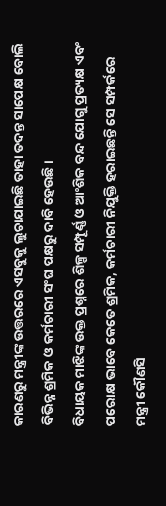କାରଣରୁ ମନ୍ତ୍ରୀଙ୍କ ଉତ୍ତରରେ ଏସବୁକୁ ଲୁଚାଯାଇଛି ତାହା ତଦନ୍ତ ସାପେକ୍ଷ ବୋଲି ବିଭିନ୍ନ ଶ୍ରମିକ ଓ କର୍ମଚାରୀ ସଂଘ ପକ୍ଷରୁ ଦାବି ହେଉଛି।
ବିଧାୟକ ମାଝିଙ୍କ ଉକ୍ତ ପ୍ରଶ୍ନରେ ଶିଳ୍ପ ସମ୍ପୂର୍ଣ୍ଣ ଓ ଆଂଶିକ ବନ୍ଦ ଯୋଗୁ ପ୍ରତ୍ୟକ୍ଷ ଏବଂ ପରୋକ୍ଷ ଭାବେ କେତେ ଶ୍ରମିକ, କର୍ମଚାରୀ ନିଯୁକ୍ତି ହରାଇଛନ୍ତି ସେ ସମ୍ପର୍କରେ ମନ୍ତ୍ରୀ କୌଣସି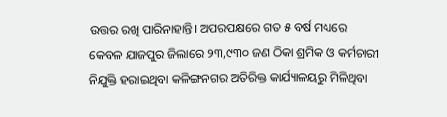ଉତ୍ତର ରଖି ପାରିନାହାନ୍ତି। ଅପରପକ୍ଷରେ ଗତ ୫ ବର୍ଷ ମଧ୍ୟରେ କେବଳ ଯାଜପୁର ଜିଲାରେ ୨୩,୯୩୦ ଜଣ ଠିକା ଶ୍ରମିକ ଓ କର୍ମଚାରୀ ନିଯୁକ୍ତି ହରାଇଥିବା କଳିଙ୍ଗନଗର ଅତିରିକ୍ତ କାର୍ଯ୍ୟାଳୟରୁ ମିଳିଥିବା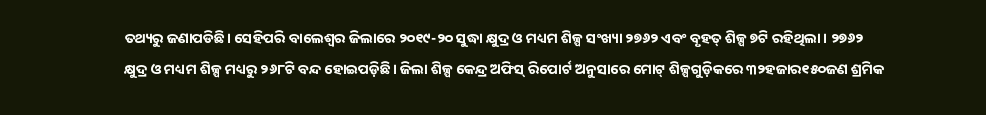ତଥ୍ୟରୁ ଜଣାପଡିଛି। ସେହିପରି ବାଲେଶ୍ୱର ଜିଲାରେ ୨୦୧୯-୨୦ ସୁଦ୍ଧା କ୍ଷୁଦ୍ର ଓ ମଧ୍ୟମ ଶିଳ୍ପ ସଂଖ୍ୟା ୨୭୬୨ ଏବଂ ବୃହତ୍‌ ଶିଳ୍ପ ୭ଟି ରହିଥିଲା। ୨୭୬୨ କ୍ଷୁଦ୍ର ଓ ମଧ୍ୟମ ଶିଳ୍ପ ମଧ୍ୟରୁ ୨୬୮ଟି ବନ୍ଦ ହୋଇପଡ଼ିଛି। ଜିଲା ଶିଳ୍ପ କେନ୍ଦ୍ର ଅଫିସ୍‌ ରିପୋର୍ଟ ଅନୁସାରେ ମୋଟ୍‌ ଶିଳ୍ପଗୁଡ଼ିକରେ ୩୨ହଜାର୧୫୦ଜଣ ଶ୍ରମିକ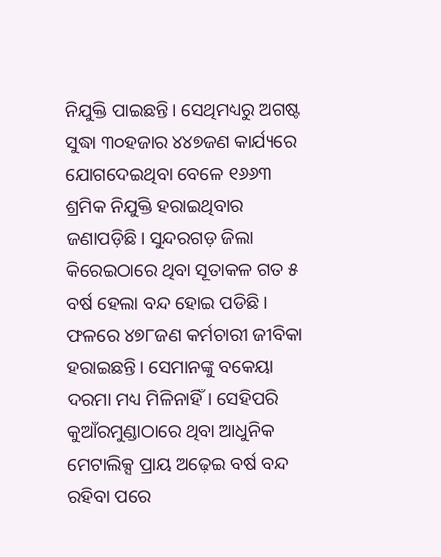ନିଯୁକ୍ତି ପାଇଛନ୍ତି। ସେଥିମଧ୍ୟରୁ ଅଗଷ୍ଟ ସୁଦ୍ଧା ୩୦ହଜାର ୪୪୭ଜଣ କାର୍ଯ୍ୟରେ ଯୋଗଦେଇଥିବା ବେଳେ ୧୬୬୩ ଶ୍ରମିକ ନିଯୁକ୍ତି ହରାଇଥିବାର ଜଣାପଡ଼ିଛି। ସୁନ୍ଦରଗଡ଼ ଜିଲା କିରେଇଠାରେ ଥିବା ସୂତାକଳ ଗତ ୫ ବର୍ଷ ହେଲା ବନ୍ଦ ହୋଇ ପଡିଛି। ଫଳରେ ୪୭୮ଜଣ କର୍ମଚାରୀ ଜୀବିକା ହରାଇଛନ୍ତି। ସେମାନଙ୍କୁ ବକେୟା ଦରମା ମଧ୍ୟ ମିଳିନାହିଁ। ସେହିପରି କୁଆଁରମୁଣ୍ଡାଠାରେ ଥିବା ଆଧୁନିକ ମେଟାଲିକ୍ସ ପ୍ରାୟ ଅଢ଼େଇ ବର୍ଷ ବନ୍ଦ ରହିବା ପରେ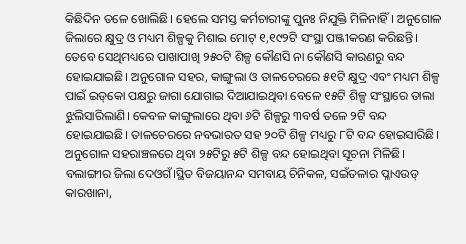କିଛିଦିନ ତଳେ ଖୋଲିଛି। ହେଲେ ସମସ୍ତ କର୍ମଚାରୀଙ୍କୁ ପୁନଃ ନିଯୁକ୍ତି ମିଳିନାହିଁ। ଅନୁଗୋଳ ଜିଲାରେ କ୍ଷୁଦ୍ର ଓ ମଧ୍ୟମ ଶିଳ୍ପକୁ ମିଶାଇ ମୋଟ୍‌ ୧,୧୯୨ଟି ସଂସ୍ଥା ପଞ୍ଜୀକରଣ କରିଛନ୍ତି। ତେବେ ସେଥିମଧ୍ୟରେ ପାଖାପାଖି ୨୫୦ଟି ଶିଳ୍ପ କୌଣସି ନା କୌଣସି କାରଣରୁ ବନ୍ଦ ହୋଇଯାଇଛି। ଅନୁଗୋଳ ସହର, କାଙ୍ଗୁଲା ଓ ତାଳଚେରରେ ୫୧ଟି କ୍ଷୁଦ୍ର ଏବଂ ମଧ୍ୟମ ଶିଳ୍ପ ପାଇଁ ଇଡ୍‌କୋ ପକ୍ଷରୁ ଜାଗା ଯୋଗାଇ ଦିଆଯାଇଥିବା ବେଳେ ୧୫ଟି ଶିଳ୍ପ ସଂସ୍ଥାରେ ତାଲା ଝୁଲିସାରିଲାଣି। କେବଳ କାଙ୍ଗୁଲାରେ ଥିବା ୬ଟି ଶିଳ୍ପରୁ ୩ବର୍ଷ ତଳେ ୨ଟି ବନ୍ଦ ହୋଇଯାଇଛି। ତାଳଚେରରେ ନବଭାରତ ସହ ୨୦ଟି ଶିଳ୍ପ ମଧ୍ୟରୁ ୮ଟି ବନ୍ଦ ହୋଇସାରିଛି। ଅନୁଗୋଳ ସହରାଞ୍ଚଳରେ ଥିବା ୨୫ଟିରୁ ୫ଟି ଶିଳ୍ପ ବନ୍ଦ ହୋଇଥିବା ସୂଚନା ମିଳିଛି। ବଲାଙ୍ଗୀର ଜିଲା ଦେଓଗଁ।ସ୍ଥିତ ବିଜୟାନନ୍ଦ ସମବାୟ ଚିନିକଳ, ସଇଁତଳାର ପ୍ଳାଏଉଡ୍‌ କାରଖାନା,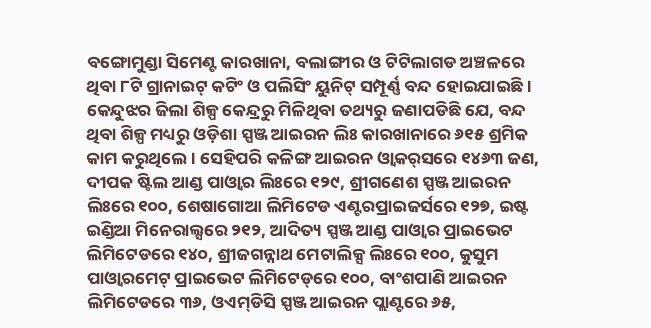ବଙ୍ଗୋମୁଣ୍ଡା ସିମେଣ୍ଟ କାରଖାନା, ବଲାଙ୍ଗୀର ଓ ଟିଟିଲାଗଡ ଅଞ୍ଚଳରେ ଥିବା ୮ଟି ଗ୍ରାନାଇଟ୍‌ କଟିଂ ଓ ପଲିସିଂ ୟୁନିଟ୍‌ ସମ୍ପୂର୍ଣ୍ଣ ବନ୍ଦ ହୋଇଯାଇଛି। କେନ୍ଦୁଝର ଜିଲା ଶିଳ୍ପ କେନ୍ଦ୍ରରୁ ମିଳିଥିବା ତଥ୍ୟରୁ ଜଣାପଡିଛି ଯେ, ବନ୍ଦ ଥିବା ଶିଳ୍ପ ମଧ୍ୟରୁ ଓଡ଼ିଶା ସ୍ପଞ୍ଜ ଆଇରନ ଲିଃ କାରଖାନାରେ ୬୧୫ ଶ୍ରମିକ କାମ କରୁଥିଲେ। ସେହିପରି କଳିଙ୍ଗ ଆଇରନ ଓ୍ବାକର୍‌ସରେ ୧୪୬୩ ଜଣ, ଦୀପକ ଷ୍ଟିଲ ଆଣ୍ଡ ପାଓ୍ବାର ଲିଃରେ ୧୨୯, ଶ୍ରୀଗଣେଶ ସ୍ପଞ୍ଜ ଆଇରନ ଲିଃରେ ୧୦୦, ଶେଷାଗୋଆ ଲିମିଟେଡ ଏଣ୍ଟରପ୍ରାଇଜର୍ସରେ ୧୨୭, ଇଷ୍ଟ ଇଣ୍ଡିଆ ମିନେରାଲ୍ସରେ ୨୧୨, ଆଦିତ୍ୟ ସ୍ପଞ୍ଜ ଆଣ୍ଡ ପାଓ୍ବାର ପ୍ରାଇଭେଟ ଲିମିଟେଡରେ ୧୪୦, ଶ୍ରୀଜଗନ୍ନାଥ ମେଟାଲିକ୍ସ ଲିଃରେ ୧୦୦, କୁସୁମ ପାଓ୍ବାରମେଟ୍‌ ପ୍ରାଇଭେଟ ଲିମିଟେଡ୍‌ରେ ୧୦୦, ବାଂଶପାଣି ଆଇରନ ଲିମିଟେଡରେ ୩୬, ଓଏମ୍‌ଡିସି ସ୍ପଞ୍ଜ ଆଇରନ ପ୍ଲାଣ୍ଟରେ ୬୫,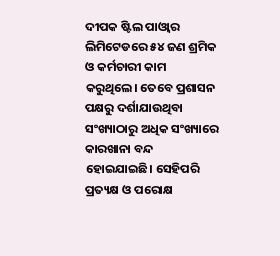ଦୀପକ ଷ୍ଟିଲ ପାଓ୍ବାର ଲିମିଟେଡରେ ୫୪ ଜଣ ଶ୍ରମିକ ଓ କର୍ମଚାରୀ କାମ କରୁଥିଲେ। ତେବେ ପ୍ରଶାସନ ପକ୍ଷରୁ ଦର୍ଶାଯାଉଥିବା ସଂଖ୍ୟାଠାରୁ ଅଧିକ ସଂଖ୍ୟାରେ କାରଖାନା ବନ୍ଦ ହୋଇଯାଇଛି। ସେହିପରି ପ୍ରତ୍ୟକ୍ଷ ଓ ପରୋକ୍ଷ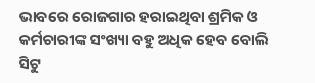ଭାବରେ ରୋଜଗାର ହରାଇଥିବା ଶ୍ରମିକ ଓ କର୍ମଚାରୀଙ୍କ ସଂଖ୍ୟା ବହୁ ଅଧିକ ହେବ ବୋଲି ସିଟୁ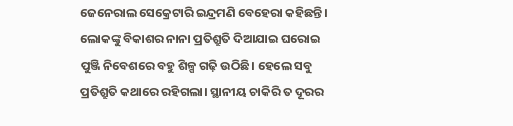ଜେନେରାଲ ସେକ୍ରେଟାରି ଇନ୍ଦ୍ରମଣି ବେହେରା କହିଛନ୍ତି।
ଲୋକଙ୍କୁ ବିକାଶର ନାନା ପ୍ରତିଶ୍ରୁତି ଦିଆଯାଇ ଘରୋଇ ପୁଞ୍ଜି ନିବେଶରେ ବହୁ ଶିଳ୍ପ ଗଢ଼ି ଉଠିଛି। ହେଲେ ସବୁ ପ୍ରତିଶ୍ରୁତି କଥାରେ ରହିଗଲା। ସ୍ଥାନୀୟ ଚାକିରି ତ ଦୂରର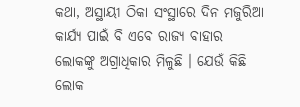କଥା, ଅସ୍ଥାୟୀ ଠିକା ସଂସ୍ଥାରେ ଦିନ ମଜୁରିଆ କାର୍ଯ୍ୟ ପାଇଁ ବି ଏବେ ରାଜ୍ୟ ବାହାର ଲୋକଙ୍କୁ ଅଗ୍ରାଧିକାର ମିଳୁଛି । ଯେଉଁ କିଛି ଲୋକ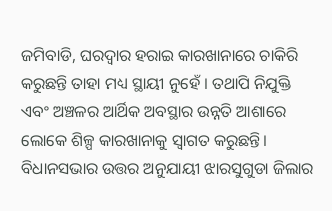ଜମିବାଡି, ଘରଦ୍ୱାର ହରାଇ କାରଖାନାରେ ଚାକିରି କରୁଛନ୍ତି ତାହା ମଧ୍ୟ ସ୍ଥାୟୀ ନୁହେଁ । ତଥାପି ନିଯୁକ୍ତି ଏବଂ ଅଞ୍ଚଳର ଆର୍ଥିକ ଅବସ୍ଥାର ଉନ୍ନତି ଆଶାରେ ଲୋକେ ଶିଳ୍ପ କାରଖାନାକୁ ସ୍ବାଗତ କରୁଛନ୍ତି। ବିଧାନସଭାର ଉତ୍ତର ଅନୁଯାୟୀ ଝାରସୁଗୁଡା ଜିଲାର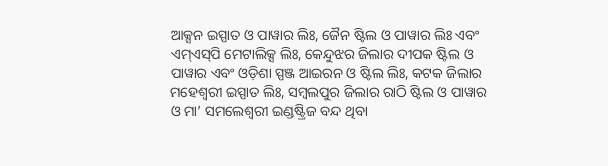ଆକ୍ସନ ଇସ୍ପାତ ଓ ପାୱାର ଲିଃ, ଜୈନ ଷ୍ଟିଲ ଓ ପାୱାର ଲିଃ ଏବଂ ଏମ୍‌ଏସ୍‌ପି ମେଟାଲିକ୍ସ ଲିଃ, କେନ୍ଦୁଝର ଜିଲାର ଦୀପକ ଷ୍ଟିଲ ଓ ପାୱାର ଏବଂ ଓଡ଼ିଶା ସ୍ପଞ୍ଜ ଆଇରନ ଓ ଷ୍ଟିଲ ଲିଃ, କଟକ ଜିଲାର ମହେଶ୍ୱରୀ ଇସ୍ପାତ ଲିଃ, ସମ୍ବଲପୁର ଜିଲାର ରାଠି ଷ୍ଟିଲ ଓ ପାୱାର ଓ ମା’ ସମଲେଶ୍ୱରୀ ଇଣ୍ଡଷ୍ଟ୍ରିଜ ବନ୍ଦ ଥିବା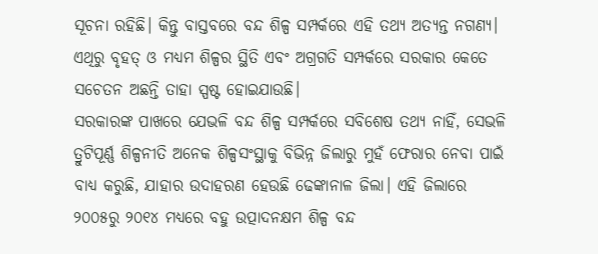ସୂଚନା ରହିଛି। କିନ୍ତୁ ବାସ୍ତବରେ ବନ୍ଦ ଶିଳ୍ପ ସମ୍ପର୍କରେ ଏହି ତଥ୍ୟ ଅତ୍ୟନ୍ତ ନଗଣ୍ୟ। ଏଥିରୁ ବୃହତ୍‌ ଓ ମଧ୍ୟମ ଶିଳ୍ପର ସ୍ଥିତି ଏବଂ ଅଗ୍ରଗତି ସମ୍ପର୍କରେ ସରକାର କେତେ ସଚେତନ ଅଛନ୍ତି ତାହା ସ୍ପଷ୍ଟ ହୋଇଯାଉଛି।
ସରକାରଙ୍କ ପାଖରେ ଯେଭଳି ବନ୍ଦ ଶିଳ୍ପ ସମ୍ପର୍କରେ ସବିଶେଷ ତଥ୍ୟ ନାହିଁ, ସେଭଳି ତ୍ରୁଟିପୂର୍ଣ୍ଣ ଶିଳ୍ପନୀତି ଅନେକ ଶିଳ୍ପସଂସ୍ଥାକୁ ବିଭିନ୍ନ ଜିଲାରୁ ମୁହଁ ଫେରାର ନେବା ପାଇଁ ବାଧ୍ୟ କରୁଛି, ଯାହାର ଉଦାହରଣ ହେଉଛି ଢେଙ୍କାନାଳ ଜିଲା। ଏହି ଜିଲାରେ ୨୦୦୫ରୁ ୨୦୧୪ ମଧ୍ୟରେ ବହୁ ଉତ୍ପାଦନକ୍ଷମ ଶିଳ୍ପ ବନ୍ଦ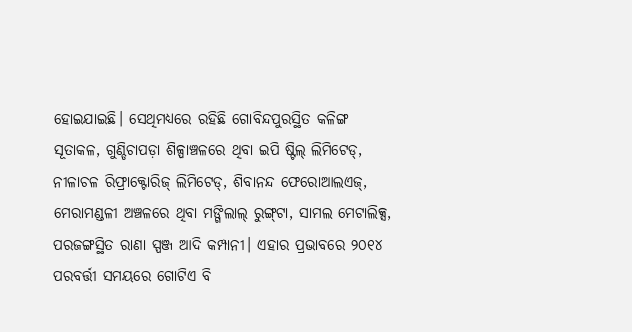ହୋଇଯାଇଛି। ସେଥିମଧ୍ୟରେ ରହିଛି ଗୋବିନ୍ଦପୁରସ୍ଥିତ କଳିଙ୍ଗ ସୂତାକଳ, ଗୁଣ୍ଡିଚାପଡ଼ା ଶିଳ୍ପାଞ୍ଚଳରେ ଥିବା ଇପି ଷ୍ଟିଲ୍‌ ଲିମିଟେଡ୍‌, ନୀଳାଚଳ ରିଫ୍ରାକ୍ଟୋରିଜ୍‌ ଲିମିଟେଡ୍‌, ଶିବାନନ୍ଦ ଫେରୋଆଲଏଜ୍‌, ମେରାମଣ୍ଡଳୀ ଅଞ୍ଚଳରେ ଥିବା ମଙ୍ଗିଲାଲ୍‌ ରୁଙ୍ଗ୍‌ଟା, ସାମଲ ମେଟାଲିକ୍ସ, ପରଜଙ୍ଗସ୍ଥିତ ରାଣା ସ୍ପଞ୍ଜ ଆଦି କମ୍ପାନୀ। ଏହାର ପ୍ରଭାବରେ ୨୦୧୪ ପରବର୍ତ୍ତୀ ସମୟରେ ଗୋଟିଏ ବି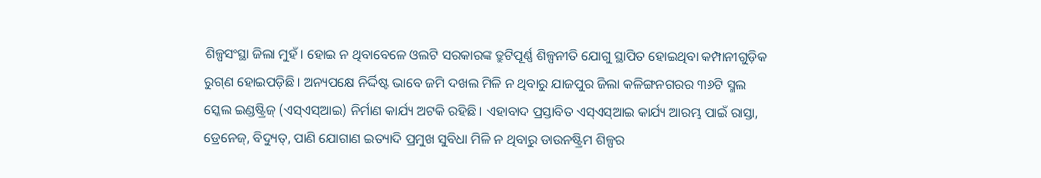ଶିଳ୍ପସଂସ୍ଥା ଜିଲା ମୁହଁ। ହୋଇ ନ ଥିବାବେଳେ ଓଲଟି ସରକାରଙ୍କ ତ୍ରୁଟିପୂର୍ଣ୍ଣ ଶିଳ୍ପନୀତି ଯୋଗୁ ସ୍ଥାପିତ ହୋଇଥିବା କମ୍ପାନୀଗୁଡ଼ିକ ରୁଗ୍‌ଣ ହୋଇପଡ଼ିଛି। ଅନ୍ୟପକ୍ଷେ ନିର୍ଦ୍ଦିଷ୍ଟ ଭାବେ ଜମି ଦଖଲ ମିଳି ନ ଥିବାରୁ ଯାଜପୁର ଜିଲା କଳିଙ୍ଗନଗରର ୩୬ଟି ସ୍ମଲ ସ୍କେଲ ଇଣ୍ଡଷ୍ଟ୍ରିଜ୍‌ (ଏସ୍‌ଏସ୍‌ଆଇ) ନିର୍ମାଣ କାର୍ଯ୍ୟ ଅଟକି ରହିଛି। ଏହାବାଦ ପ୍ରସ୍ତାବିତ ଏସ୍‌ଏସ୍‌ଆଇ କାର୍ଯ୍ୟ ଆରମ୍ଭ ପାଇଁ ରାସ୍ତା, ଡ୍ରେନେଜ୍‌, ବିଦ୍ୟୁତ୍‌, ପାଣି ଯୋଗାଣ ଇତ୍ୟାଦି ପ୍ରମୁଖ ସୁବିଧା ମିଳି ନ ଥିବାରୁ ଡାଉନଷ୍ଟ୍ରିମ ଶିଳ୍ପର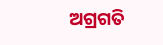ଅଗ୍ରଗତି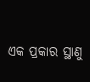ଏକ ପ୍ରକାର ସ୍ଥାଣୁ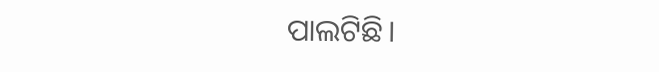ପାଲଟିଛି।